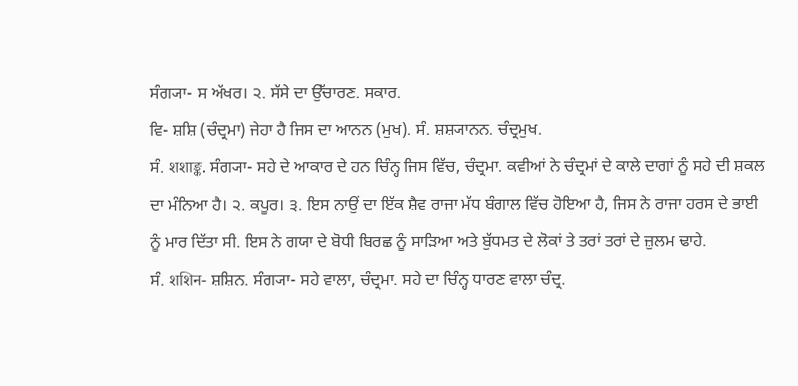ਸੰਗ੍ਯਾ- ਸ ਅੱਖਰ। ੨. ਸੱਸੇ ਦਾ ਉੱਚਾਰਣ. ਸਕਾਰ.
ਵਿ- ਸ਼ਸ਼ਿ (ਚੰਦ੍ਰਮਾ) ਜੇਹਾ ਹੈ ਜਿਸ ਦਾ ਆਨਨ (ਮੁਖ). ਸੰ. ਸ਼ਸ਼੍ਯਾਨਨ. ਚੰਦ੍ਰਮੁਖ.
ਸੰ. शशाङ्क. ਸੰਗ੍ਯਾ- ਸਹੇ ਦੇ ਆਕਾਰ ਦੇ ਹਨ ਚਿੰਨ੍ਹ ਜਿਸ ਵਿੱਚ, ਚੰਦ੍ਰਮਾ. ਕਵੀਆਂ ਨੇ ਚੰਦ੍ਰਮਾਂ ਦੇ ਕਾਲੇ ਦਾਗਾਂ ਨੂੰ ਸਹੇ ਦੀ ਸ਼ਕਲ ਦਾ ਮੰਨਿਆ ਹੈ। ੨. ਕਪੂਰ। ੩. ਇਸ ਨਾਉਂ ਦਾ ਇੱਕ ਸ਼ੈਵ ਰਾਜਾ ਮੱਧ ਬੰਗਾਲ ਵਿੱਚ ਹੋਇਆ ਹੈ, ਜਿਸ ਨੇ ਰਾਜਾ ਹਰਸ ਦੇ ਭਾਈ ਨੂੰ ਮਾਰ ਦਿੱਤਾ ਸੀ. ਇਸ ਨੇ ਗਯਾ ਦੇ ਬੋਧੀ ਬਿਰਛ ਨੂੰ ਸਾੜਿਆ ਅਤੇ ਬੁੱਧਮਤ ਦੇ ਲੋਕਾਂ ਤੇ ਤਰਾਂ ਤਰਾਂ ਦੇ ਜ਼ੁਲਮ ਢਾਹੇ.
ਸੰ. शशिन- ਸ਼ਸ਼ਿਨ. ਸੰਗ੍ਯਾ- ਸਹੇ ਵਾਲਾ, ਚੰਦ੍ਰਮਾ. ਸਹੇ ਦਾ ਚਿੰਨ੍ਹ ਧਾਰਣ ਵਾਲਾ ਚੰਦ੍ਰ.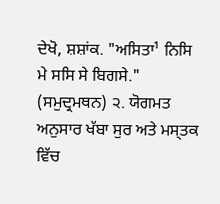ਦੇਖੋ, ਸ਼ਸ਼ਾਂਕ. "ਅਸਿਤਾ¹ ਨਿਸਿ ਮੇ ਸਸਿ ਸੇ ਬਿਗਸੇ." (ਸਮੁਦ੍ਰਮਥਨ) ੨. ਯੋਗਮਤ ਅਨੁਸਾਰ ਖੱਬਾ ਸੁਰ ਅਤੇ ਮਸ੍ਤਕ ਵਿੱਚ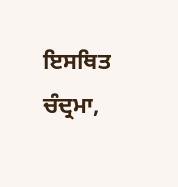ਇਸਥਿਤ ਚੰਦ੍ਰਮਾ,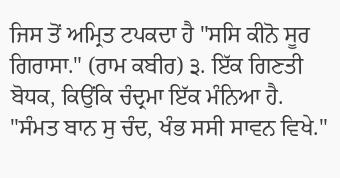ਜਿਸ ਤੋਂ ਅਮ੍ਰਿਤ ਟਪਕਦਾ ਹੈ "ਸਸਿ ਕੀਨੋ ਸੂਰ ਗਿਰਾਸਾ." (ਰਾਮ ਕਬੀਰ) ੩. ਇੱਕ ਗਿਣਤੀ ਬੋਧਕ, ਕਿਉਂਕਿ ਚੰਦ੍ਰਮਾ ਇੱਕ ਮੰਨਿਆ ਹੈ. "ਸੰਮਤ ਬਾਨ ਸੁ ਚੰਦ, ਖੰਭ ਸਸੀ ਸਾਵਨ ਵਿਖੇ."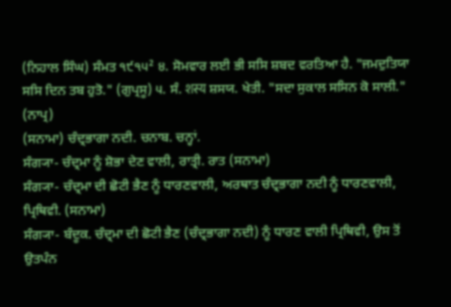(ਨਿਹਾਲ ਸਿੰਘ) ਸੰਮਤ ੧੯੧੫² ੪. ਸੋਮਵਾਰ ਲਈ ਭੀ ਸਸਿ ਸ਼ਬਦ ਵਰਤਿਆ ਹੈ. "ਜਮਦੁਤਿਯਾ ਸਸਿ ਦਿਨ ਤਬ ਹੁਤੋ." (ਗੁਪ੍ਰਸੂ) ੫. ਸੰ. शस्य ਸ਼ਸਯ. ਖੇਤੀ. "ਸਦਾ ਸੁਕਾਲ ਸਸਿਨ ਕੋ ਸਾਲੀ." (ਨਾਪ੍ਰ)
(ਸਨਾਮਾ) ਚੰਦ੍ਰਭਾਗਾ ਨਦੀ. ਚਨਾਬ. ਚਨ੍ਹਾਂ.
ਸੰਗ੍ਯਾ- ਚੰਦ੍ਰਮਾ ਨੂੰ ਸ਼ੋਭਾ ਦੇਣ ਵਾਲੀ, ਰਾਤ੍ਰੀ. ਰਾਤ (ਸਨਾਮਾ)
ਸੰਗ੍ਯਾ- ਚੰਦ੍ਰਮਾ ਦੀ ਛੋਟੀ ਭੈਣ ਨੂੰ ਧਾਰਣਵਾਲੀ, ਅਰਥਾਤ ਚੰਦ੍ਰਭਾਗਾ ਨਦੀ ਨੂੰ ਧਾਰਣਵਾਲੀ, ਪ੍ਰਿਥਿਵੀ. (ਸਨਾਮਾ)
ਸੰਗ੍ਯਾ- ਬੰਦੂਕ. ਚੰਦ੍ਰਮਾ ਦੀ ਛੋਟੀ ਭੈਣ (ਚੰਦ੍ਰਭਾਗਾ ਨਦੀ) ਨੂੰ ਧਾਰਣ ਵਾਲੀ ਪ੍ਰਿਥਿਵੀ, ਉਸ ਤੋਂ ਉਤਪੰਨ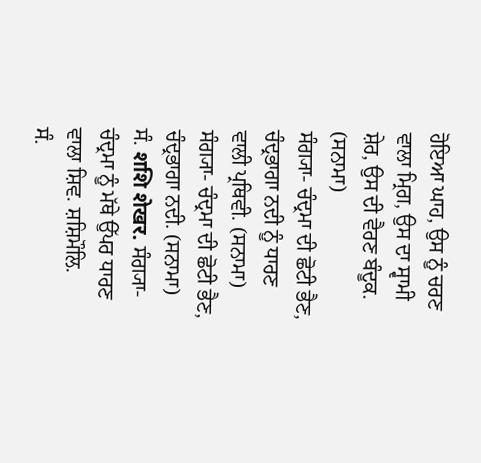ਹੋਇਆ ਘਾਹ, ਉਸ ਨੂੰ ਚਰਣ ਵਾਲਾ ਮ੍ਰਿਗ, ਉਸ ਦਾ ਸ੍ਵਾਮੀ ਸ਼ੇਰ, ਉਸ ਦੀ ਵੈਰਣ ਬੰਦੂਕ. (ਸਨਾਮਾ)
ਸੰਗ੍ਯਾ- ਚੰਦ੍ਰਮਾ ਦੀ ਛੋਟੀ ਭੈਣ, ਚੰਦ੍ਰਭਾਗਾ ਨਦੀ ਨੂੰ ਧਾਰਣ ਵਾਲੀ ਪ੍ਰਥਿਵੀ. (ਸਨਾਮਾ)
ਸੰਗ੍ਯਾ- ਚੰਦ੍ਰਮਾ ਦੀ ਛੋਟੀ ਭੈਣ, ਚੰਦ੍ਰਭਾਗਾ ਨਦੀ. (ਸਨਾਮਾ)
ਸੰ. शशि शेखर. ਸੰਗ੍ਯਾ- ਚੰਦ੍ਰਮਾ ਨੂੰ ਮੱਥੇ ਉੱਪਰ ਧਾਰਣ ਵਾਲਾ ਸ਼ਿਵ. ਸ਼ਸ਼ਿਮੌਲਿ.
ਸੰ.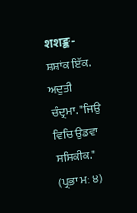शशङ्क- ਸ਼ਸ਼ਾਂਕ ਇੱਕ. ਅਦੁਤੀ ਚੰਦ੍ਰਮਾ. "ਜਿਉ ਵਿਚਿ ਉਡਵਾ ਸਸਿਕੀਕ." (ਪ੍ਰਭਾ ਮਃ ੪)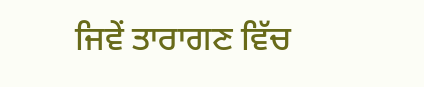ਜਿਵੇਂ ਤਾਰਾਗਣ ਵਿੱਚ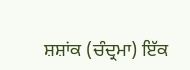ਸ਼ਸ਼ਾਂਕ (ਚੰਦ੍ਰਮਾ) ਇੱਕ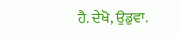ਹੈ. ਦੇਖੋ, ਉਡੁਵਾ.